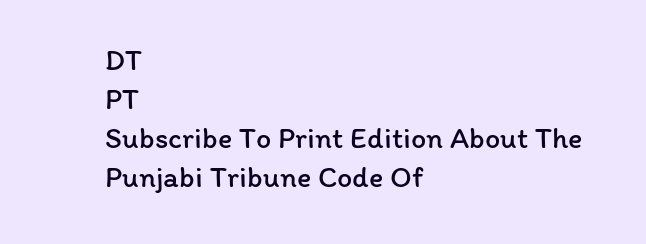DT
PT
Subscribe To Print Edition About The Punjabi Tribune Code Of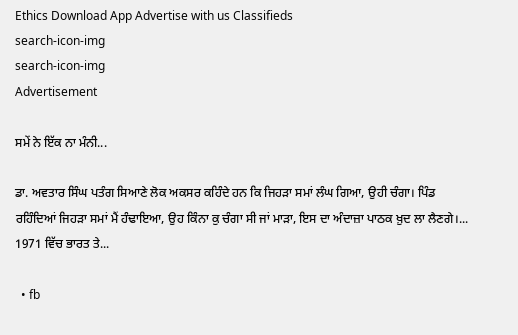Ethics Download App Advertise with us Classifieds
search-icon-img
search-icon-img
Advertisement

ਸਮੇਂ ਨੇ ਇੱਕ ਨਾ ਮੰਨੀ...

ਡਾ. ਅਵਤਾਰ ਸਿੰਘ ਪਤੰਗ ਸਿਆਣੇ ਲੋਕ ਅਕਸਰ ਕਹਿੰਦੇ ਹਨ ਕਿ ਜਿਹੜਾ ਸਮਾਂ ਲੰਘ ਗਿਆ, ਉਹੀ ਚੰਗਾ। ਪਿੰਡ ਰਹਿੰਦਿਆਂ ਜਿਹੜਾ ਸਮਾਂ ਮੈਂ ਹੰਢਾਇਆ, ਉਹ ਕਿੰਨਾ ਕੁ ਚੰਗਾ ਸੀ ਜਾਂ ਮਾੜਾ, ਇਸ ਦਾ ਅੰਦਾਜ਼ਾ ਪਾਠਕ ਖ਼ੁਦ ਲਾ ਲੈਣਗੇ।... 1971 ਵਿੱਚ ਭਾਰਤ ਤੇ...

  • fb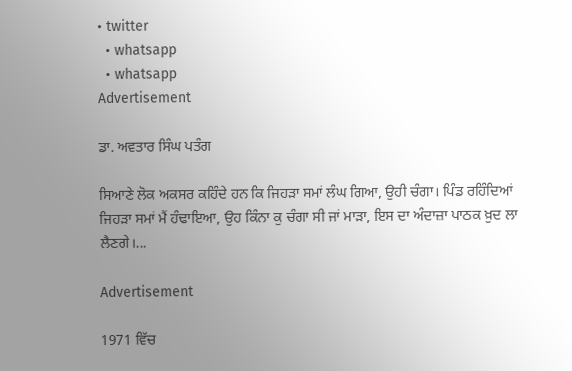• twitter
  • whatsapp
  • whatsapp
Advertisement

ਡਾ. ਅਵਤਾਰ ਸਿੰਘ ਪਤੰਗ

ਸਿਆਣੇ ਲੋਕ ਅਕਸਰ ਕਹਿੰਦੇ ਹਨ ਕਿ ਜਿਹੜਾ ਸਮਾਂ ਲੰਘ ਗਿਆ, ਉਹੀ ਚੰਗਾ। ਪਿੰਡ ਰਹਿੰਦਿਆਂ ਜਿਹੜਾ ਸਮਾਂ ਮੈਂ ਹੰਢਾਇਆ, ਉਹ ਕਿੰਨਾ ਕੁ ਚੰਗਾ ਸੀ ਜਾਂ ਮਾੜਾ, ਇਸ ਦਾ ਅੰਦਾਜ਼ਾ ਪਾਠਕ ਖ਼ੁਦ ਲਾ ਲੈਣਗੇ।...

Advertisement

1971 ਵਿੱਚ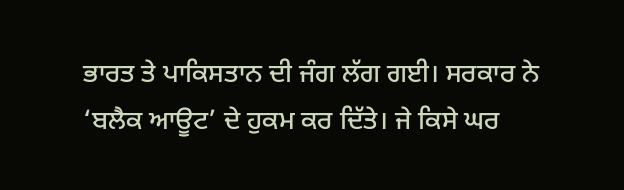ਭਾਰਤ ਤੇ ਪਾਕਿਸਤਾਨ ਦੀ ਜੰਗ ਲੱਗ ਗਈ। ਸਰਕਾਰ ਨੇ ‘ਬਲੈਕ ਆਊਟ’ ਦੇ ਹੁਕਮ ਕਰ ਦਿੱਤੇ। ਜੇ ਕਿਸੇ ਘਰ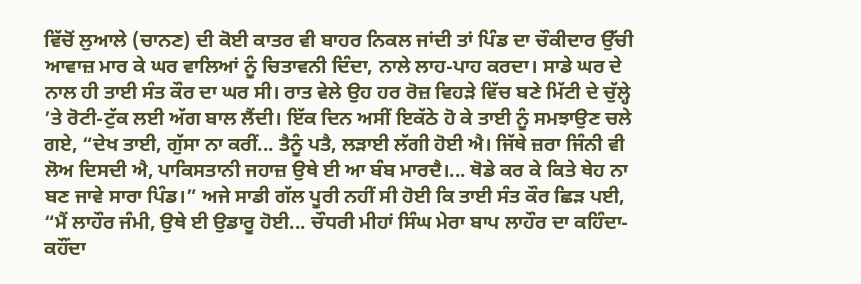ਵਿੱਚੋਂ ਲੁਆਲੇ (ਚਾਨਣ) ਦੀ ਕੋਈ ਕਾਤਰ ਵੀ ਬਾਹਰ ਨਿਕਲ ਜਾਂਦੀ ਤਾਂ ਪਿੰਡ ਦਾ ਚੌਕੀਦਾਰ ਉੱਚੀ ਆਵਾਜ਼ ਮਾਰ ਕੇ ਘਰ ਵਾਲਿਆਂ ਨੂੰ ਚਿਤਾਵਨੀ ਦਿੰਦਾ, ਨਾਲੇ ਲਾਹ-ਪਾਹ ਕਰਦਾ। ਸਾਡੇ ਘਰ ਦੇ ਨਾਲ ਹੀ ਤਾਈ ਸੰਤ ਕੌਰ ਦਾ ਘਰ ਸੀ। ਰਾਤ ਵੇਲੇ ਉਹ ਹਰ ਰੋਜ਼ ਵਿਹੜੇ ਵਿੱਚ ਬਣੇ ਮਿੱਟੀ ਦੇ ਚੁੱਲ੍ਹੇ ’ਤੇ ਰੋਟੀ-ਟੁੱਕ ਲਈ ਅੱਗ ਬਾਲ ਲੈਂਦੀ। ਇੱਕ ਦਿਨ ਅਸੀਂ ਇਕੱਠੇ ਹੋ ਕੇ ਤਾਈ ਨੂੰ ਸਮਝਾਉਣ ਚਲੇ ਗਏ, “ਦੇਖ ਤਾਈ, ਗੁੱਸਾ ਨਾ ਕਰੀਂ... ਤੈਨੂੰ ਪਤੈ, ਲੜਾਈ ਲੱਗੀ ਹੋਈ ਐ। ਜਿੱਥੇ ਜ਼ਰਾ ਜਿੰਨੀ ਵੀ ਲੋਅ ਦਿਸਦੀ ਐ, ਪਾਕਿਸਤਾਨੀ ਜਹਾਜ਼ ਉਥੇ ਈ ਆ ਬੰਬ ਮਾਰਦੈ।... ਥੋਡੇ ਕਰ ਕੇ ਕਿਤੇ ਥੇਹ ਨਾ ਬਣ ਜਾਵੇ ਸਾਰਾ ਪਿੰਡ।” ਅਜੇ ਸਾਡੀ ਗੱਲ ਪੂਰੀ ਨਹੀਂ ਸੀ ਹੋਈ ਕਿ ਤਾਈ ਸੰਤ ਕੌਰ ਛਿੜ ਪਈ, “ਮੈਂ ਲਾਹੌਰ ਜੰਮੀ, ਉਥੇ ਈ ਉਡਾਰੂ ਹੋਈ... ਚੌਧਰੀ ਮੀਹਾਂ ਸਿੰਘ ਮੇਰਾ ਬਾਪ ਲਾਹੌਰ ਦਾ ਕਹਿੰਦਾ-ਕਹੌਂਦਾ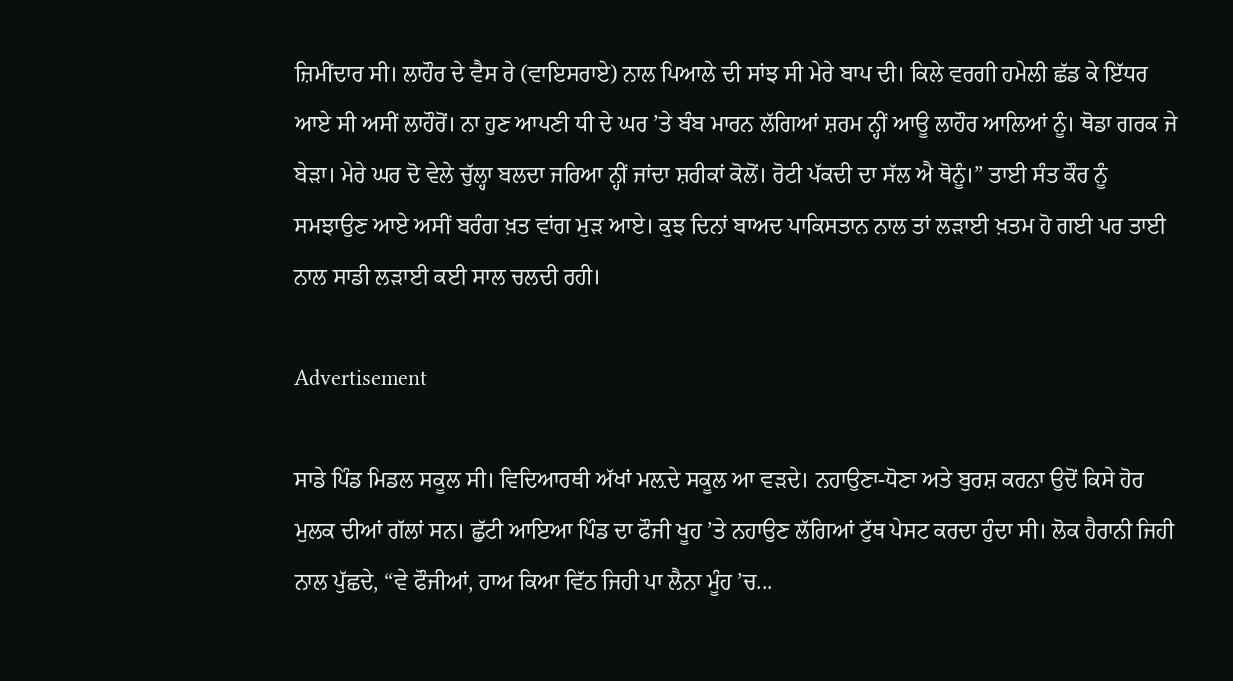ਜ਼ਿਮੀਂਦਾਰ ਸੀ। ਲਾਹੌਰ ਦੇ ਵੈਸ ਰੇ (ਵਾਇਸਰਾਏ) ਨਾਲ ਪਿਆਲੇ ਦੀ ਸਾਂਝ ਸੀ ਮੇਰੇ ਬਾਪ ਦੀ। ਕਿਲੇ ਵਰਗੀ ਹਮੇਲੀ ਛੱਡ ਕੇ ਇੱਧਰ ਆਏ ਸੀ ਅਸੀਂ ਲਾਹੌਰੋਂ। ਨਾ ਹੁਣ ਆਪਣੀ ਧੀ ਦੇ ਘਰ ’ਤੇ ਬੰਬ ਮਾਰਨ ਲੱਗਿਆਂ ਸ਼ਰਮ ਨ੍ਹੀਂ ਆਊ ਲਾਹੌਰ ਆਲਿਆਂ ਨੂੰ। ਥੋਡਾ ਗਰਕ ਜੇ ਬੇੜਾ। ਮੇਰੇ ਘਰ ਦੋ ਵੇਲੇ ਚੁੱਲ੍ਹਾ ਬਲਦਾ ਜਰਿਆ ਨ੍ਹੀਂ ਜਾਂਦਾ ਸ਼ਰੀਕਾਂ ਕੋਲੋਂ। ਰੋਟੀ ਪੱਕਦੀ ਦਾ ਸੱਲ ਐ ਥੋਨੂੰ।” ਤਾਈ ਸੰਤ ਕੌਰ ਨੂੰ ਸਮਝਾਉਣ ਆਏ ਅਸੀਂ ਬਰੰਗ ਖ਼ਤ ਵਾਂਗ ਮੁੜ ਆਏ। ਕੁਝ ਦਿਨਾਂ ਬਾਅਦ ਪਾਕਿਸਤਾਨ ਨਾਲ ਤਾਂ ਲੜਾਈ ਖ਼ਤਮ ਹੋ ਗਈ ਪਰ ਤਾਈ ਨਾਲ ਸਾਡੀ ਲੜਾਈ ਕਈ ਸਾਲ ਚਲਦੀ ਰਹੀ।

Advertisement

ਸਾਡੇ ਪਿੰਡ ਮਿਡਲ ਸਕੂਲ ਸੀ। ਵਿਦਿਆਰਥੀ ਅੱਖਾਂ ਮਲ਼ਦੇ ਸਕੂਲ ਆ ਵੜਦੇ। ਨਹਾਉਣਾ-ਧੋਣਾ ਅਤੇ ਬੁਰਸ਼ ਕਰਨਾ ਉਦੋਂ ਕਿਸੇ ਹੋਰ ਮੁਲਕ ਦੀਆਂ ਗੱਲਾਂ ਸਨ। ਛੁੱਟੀ ਆਇਆ ਪਿੰਡ ਦਾ ਫੌਜੀ ਖੂਹ ’ਤੇ ਨਹਾਉਣ ਲੱਗਿਆਂ ਟੁੱਥ ਪੇਸਟ ਕਰਦਾ ਹੁੰਦਾ ਸੀ। ਲੋਕ ਹੈਰਾਨੀ ਜਿਹੀ ਨਾਲ ਪੁੱਛਦੇ, “ਵੇ ਫੌਜੀਆਂ, ਹਾਅ ਕਿਆ ਵਿੱਠ ਜਿਹੀ ਪਾ ਲੈਨਾ ਮੂੰਹ ’ਚ...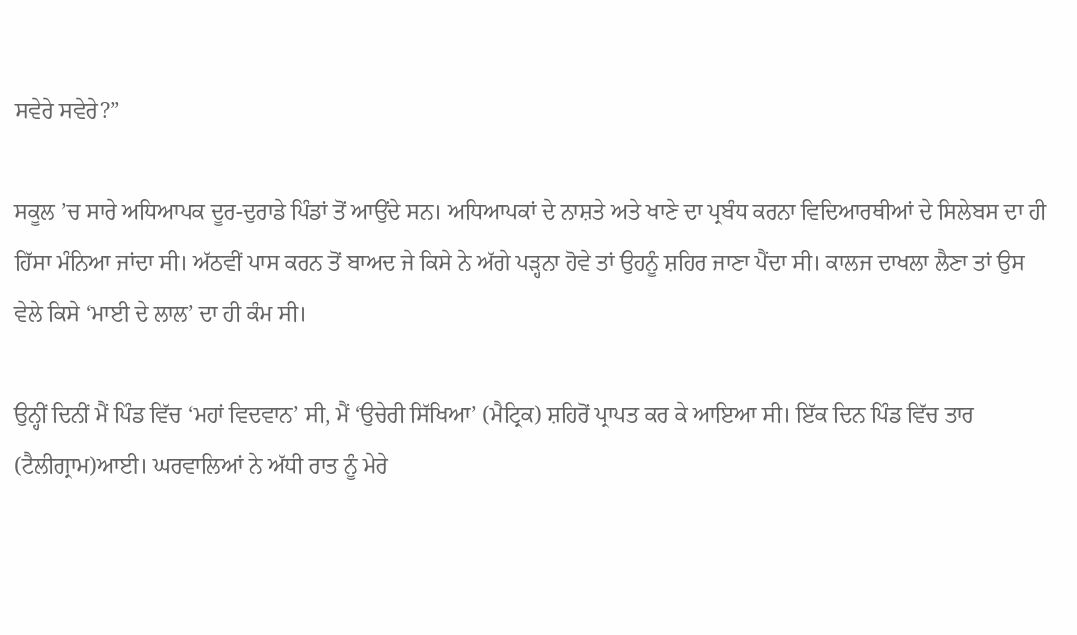ਸਵੇਰੇ ਸਵੇਰੇ?”

ਸਕੂਲ ’ਚ ਸਾਰੇ ਅਧਿਆਪਕ ਦੂਰ-ਦੁਰਾਡੇ ਪਿੰਡਾਂ ਤੋਂ ਆਉਂਦੇ ਸਨ। ਅਧਿਆਪਕਾਂ ਦੇ ਨਾਸ਼ਤੇ ਅਤੇ ਖਾਣੇ ਦਾ ਪ੍ਰਬੰਧ ਕਰਨਾ ਵਿਦਿਆਰਥੀਆਂ ਦੇ ਸਿਲੇਬਸ ਦਾ ਹੀ ਹਿੱਸਾ ਮੰਨਿਆ ਜਾਂਦਾ ਸੀ। ਅੱਠਵੀਂ ਪਾਸ ਕਰਨ ਤੋਂ ਬਾਅਦ ਜੇ ਕਿਸੇ ਨੇ ਅੱਗੇ ਪੜ੍ਹਨਾ ਹੋਵੇ ਤਾਂ ਉਹਨੂੰ ਸ਼ਹਿਰ ਜਾਣਾ ਪੈਂਦਾ ਸੀ। ਕਾਲਜ ਦਾਖਲਾ ਲੈਣਾ ਤਾਂ ਉਸ ਵੇਲੇ ਕਿਸੇ ‘ਮਾਈ ਦੇ ਲਾਲ’ ਦਾ ਹੀ ਕੰਮ ਸੀ।

ਉਨ੍ਹੀਂ ਦਿਨੀਂ ਮੈਂ ਪਿੰਡ ਵਿੱਚ ‘ਮਹਾਂ ਵਿਦਵਾਨ’ ਸੀ, ਮੈਂ ‘ਉਚੇਰੀ ਸਿੱਖਿਆ’ (ਮੈਟ੍ਰਿਕ) ਸ਼ਹਿਰੋਂ ਪ੍ਰਾਪਤ ਕਰ ਕੇ ਆਇਆ ਸੀ। ਇੱਕ ਦਿਨ ਪਿੰਡ ਵਿੱਚ ਤਾਰ (ਟੈਲੀਗ੍ਰਾਮ)ਆਈ। ਘਰਵਾਲਿਆਂ ਨੇ ਅੱਧੀ ਰਾਤ ਨੂੰ ਮੇਰੇ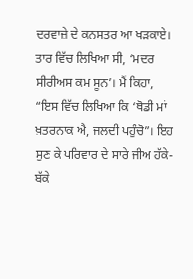ਦਰਵਾਜ਼ੇ ਦੇ ਕਨਸਤਰ ਆ ਖੜਕਾਏ। ਤਾਰ ਵਿੱਚ ਲਿਖਿਆ ਸੀ, ‘ਮਦਰ ਸੀਰੀਅਸ ਕਮ ਸੂਨ’। ਮੈਂ ਕਿਹਾ, “ਇਸ ਵਿੱਚ ਲਿਖਿਆ ਕਿ ‘ਥੋਡੀ ਮਾਂ ਖ਼ਤਰਨਾਕ ਐ, ਜਲਦੀ ਪਹੁੰਚੋ”। ਇਹ ਸੁਣ ਕੇ ਪਰਿਵਾਰ ਦੇ ਸਾਰੇ ਜੀਅ ਹੱਕੇ-ਬੱਕੇ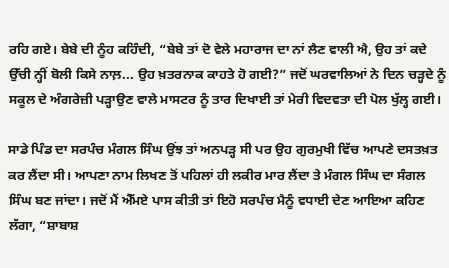ਰਹਿ ਗਏ। ਬੇਬੇ ਦੀ ਨੂੰਹ ਕਹਿੰਦੀ, “ਬੇਬੇ ਤਾਂ ਦੋ ਵੇਲੇ ਮਹਾਰਾਜ ਦਾ ਨਾਂ ਲੈਣ ਵਾਲੀ ਐ, ਉਹ ਤਾਂ ਕਦੇ ਉੱਚੀ ਨ੍ਹੀਂ ਬੋਲੀ ਕਿਸੇ ਨਾਲ਼... ਉਹ ਖ਼ਤਰਨਾਕ ਕਾਹਤੇ ਹੋ ਗਈ?” ਜਦੋਂ ਘਰਵਾਲਿਆਂ ਨੇ ਦਿਨ ਚੜ੍ਹਦੇ ਨੂੰ ਸਕੂਲ ਦੇ ਅੰਗਰੇਜ਼ੀ ਪੜ੍ਹਾਉਣ ਵਾਲੇ ਮਾਸਟਰ ਨੂੰ ਤਾਰ ਦਿਖਾਈ ਤਾਂ ਮੇਰੀ ਵਿਦਵਤਾ ਦੀ ਪੋਲ ਖੁੱਲ੍ਹ ਗਈ।

ਸਾਡੇ ਪਿੰਡ ਦਾ ਸਰਪੰਚ ਮੰਗਲ ਸਿੰਘ ਉਂਝ ਤਾਂ ਅਨਪੜ੍ਹ ਸੀ ਪਰ ਉਹ ਗੁਰਮੁਖੀ ਵਿੱਚ ਆਪਣੇ ਦਸਤਖ਼ਤ ਕਰ ਲੈਂਦਾ ਸੀ। ਆਪਣਾ ਨਾਮ ਲਿਖਣ ਤੋਂ ਪਹਿਲਾਂ ਹੀ ਲਕੀਰ ਮਾਰ ਲੈਂਦਾ ਤੇ ਮੰਗਲ ਸਿੰਘ ਦਾ ਸੰਗਲ ਸਿੰਘ ਬਣ ਜਾਂਦਾ। ਜਦੋਂ ਮੈਂ ਐੱਮਏ ਪਾਸ ਕੀਤੀ ਤਾਂ ਇਹੋ ਸਰਪੰਚ ਮੈਨੂੰ ਵਧਾਈ ਦੇਣ ਆਇਆ ਕਹਿਣ ਲੱਗਾ, “ਸ਼ਾਬਾਸ਼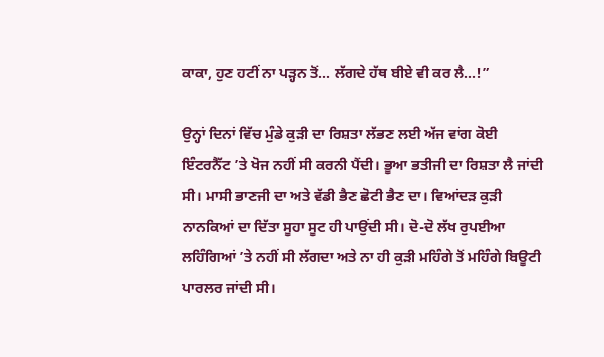ਕਾਕਾ, ਹੁਣ ਹਟੀਂ ਨਾ ਪੜ੍ਹਨ ਤੋਂ... ਲੱਗਦੇ ਹੱਥ ਬੀਏ ਵੀ ਕਰ ਲੈ...!”

ਉਨ੍ਹਾਂ ਦਿਨਾਂ ਵਿੱਚ ਮੁੰਡੇ ਕੁੜੀ ਦਾ ਰਿਸ਼ਤਾ ਲੱਭਣ ਲਈ ਅੱਜ ਵਾਂਗ ਕੋਈ ਇੰਟਰਨੈੱਟ ’ਤੇ ਖੋਜ ਨਹੀਂ ਸੀ ਕਰਨੀ ਪੈਂਦੀ। ਭੂਆ ਭਤੀਜੀ ਦਾ ਰਿਸ਼ਤਾ ਲੈ ਜਾਂਦੀ ਸੀ। ਮਾਸੀ ਭਾਣਜੀ ਦਾ ਅਤੇ ਵੱਡੀ ਭੈਣ ਛੋਟੀ ਭੈਣ ਦਾ। ਵਿਆਂਦੜ ਕੁੜੀ ਨਾਨਕਿਆਂ ਦਾ ਦਿੱਤਾ ਸੂਹਾ ਸੂਟ ਹੀ ਪਾਉਂਦੀ ਸੀ। ਦੋ-ਦੋ ਲੱਖ ਰੁਪਈਆ ਲਹਿੰਗਿਆਂ ’ਤੇ ਨਹੀਂ ਸੀ ਲੱਗਦਾ ਅਤੇ ਨਾ ਹੀ ਕੁੜੀ ਮਹਿੰਗੇ ਤੋਂ ਮਹਿੰਗੇ ਬਿਊਟੀ ਪਾਰਲਰ ਜਾਂਦੀ ਸੀ।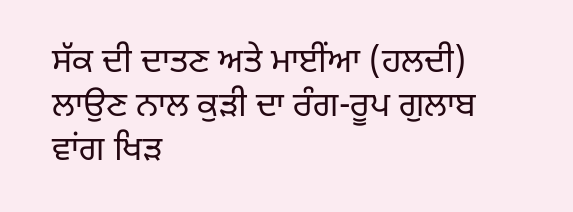ਸੱਕ ਦੀ ਦਾਤਣ ਅਤੇ ਮਾਈਂਆ (ਹਲਦੀ) ਲਾਉਣ ਨਾਲ ਕੁੜੀ ਦਾ ਰੰਗ-ਰੂਪ ਗੁਲਾਬ ਵਾਂਗ ਖਿੜ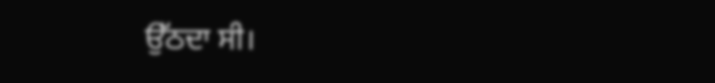ਉੱਠਦਾ ਸੀ।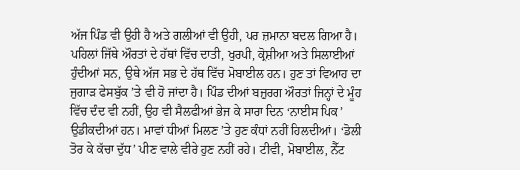ਅੱਜ ਪਿੰਡ ਵੀ ਉਹੀ ਹੈ ਅਤੇ ਗਲੀਆਂ ਵੀ ਉਹੀ, ਪਰ ਜ਼ਮਾਨਾ ਬਦਲ ਗਿਆ ਹੈ। ਪਹਿਲਾਂ ਜਿੱਥੇ ਔਰਤਾਂ ਦੇ ਹੱਥਾਂ ਵਿੱਚ ਦਾਤੀ, ਖੁਰਪੀ, ਕ੍ਰੋਸ਼ੀਆ ਅਤੇ ਸਿਲਾਈਆਂ ਹੁੰਦੀਆਂ ਸਨ, ਉਥੇ ਅੱਜ ਸਭ ਦੇ ਹੱਥ ਵਿੱਚ ਮੋਬਾਈਲ ਹਨ। ਹੁਣ ਤਾਂ ਵਿਆਹ ਦਾ ਜੁਗਾੜ ਫੇਸਬੁੱਕ ’ਤੇ ਵੀ ਹੋ ਜਾਂਦਾ ਹੈ। ਪਿੰਡ ਦੀਆਂ ਬਜ਼ੁਰਗ ਔਰਤਾਂ ਜਿਨ੍ਹਾਂ ਦੇ ਮੂੰਹ ਵਿੱਚ ਦੰਦ ਵੀ ਨਹੀਂ, ਉਹ ਵੀ ਸੈਲਫੀਆਂ ਭੇਜ ਕੇ ਸਾਰਾ ਦਿਨ ‘ਨਾਈਸ ਪਿਕ’ ਉਡੀਕਦੀਆਂ ਹਨ। ਮਾਵਾਂ ਧੀਆਂ ਮਿਲਣ ’ਤੇ ਹੁਣ ਕੰਧਾਂ ਨਹੀਂ ਹਿਲਦੀਆਂ। ‘ਡੋਲੀ ਤੋਰ ਕੇ ਕੱਚਾ ਦੁੱਧ’ ਪੀਣ ਵਾਲੇ ਵੀਰੇ ਹੁਣ ਨਹੀਂ ਰਹੇ। ਟੀਵੀ, ਮੋਬਾਈਲ, ਨੈੱਟ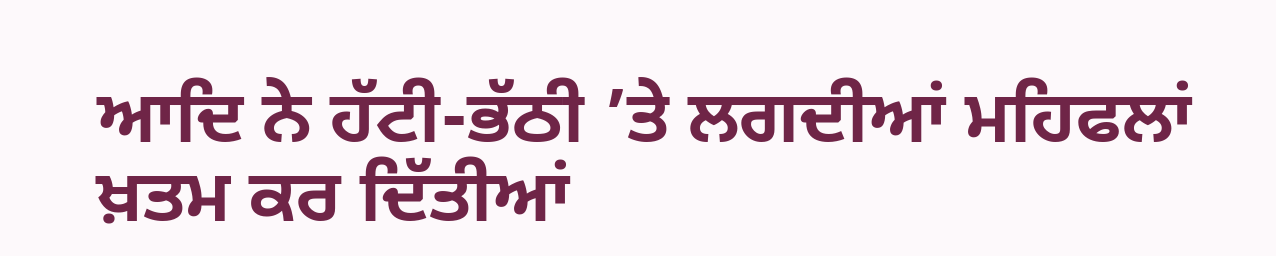ਆਦਿ ਨੇ ਹੱਟੀ-ਭੱਠੀ ’ਤੇ ਲਗਦੀਆਂ ਮਹਿਫਲਾਂ ਖ਼ਤਮ ਕਰ ਦਿੱਤੀਆਂ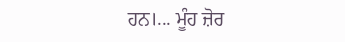ਹਨ।... ਮੂੰਹ ਜ਼ੋਰ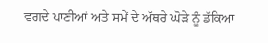ਵਗਦੇ ਪਾਣੀਆਂ ਅਤੇ ਸਮੇਂ ਦੇ ਅੱਥਰੇ ਘੋੜੇ ਨੂੰ ਡੱਕਿਆ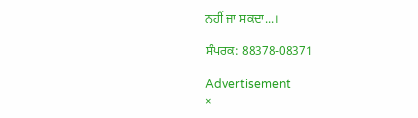ਨਹੀਂ ਜਾ ਸਕਦਾ...।

ਸੰਪਰਕ: 88378-08371

Advertisement
×